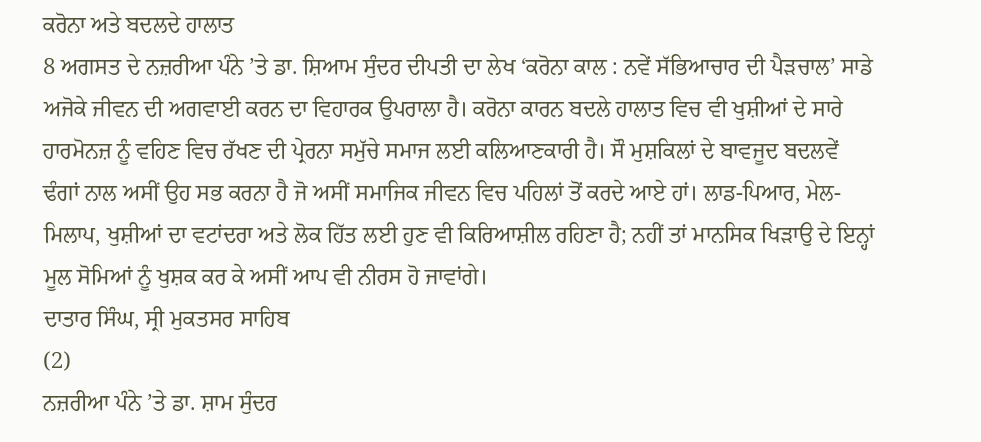ਕਰੋਨਾ ਅਤੇ ਬਦਲਦੇ ਹਾਲਾਤ
8 ਅਗਸਤ ਦੇ ਨਜ਼ਰੀਆ ਪੰਨੇ ’ਤੇ ਡਾ. ਸ਼ਿਆਮ ਸੁੰਦਰ ਦੀਪਤੀ ਦਾ ਲੇਖ ‘ਕਰੋਨਾ ਕਾਲ : ਨਵੇਂ ਸੱਭਿਆਚਾਰ ਦੀ ਪੈੜਚਾਲ’ ਸਾਡੇ ਅਜੋਕੇ ਜੀਵਨ ਦੀ ਅਗਵਾਈ ਕਰਨ ਦਾ ਵਿਹਾਰਕ ਉਪਰਾਲਾ ਹੈ। ਕਰੋਨਾ ਕਾਰਨ ਬਦਲੇ ਹਾਲਾਤ ਵਿਚ ਵੀ ਖੁਸ਼ੀਆਂ ਦੇ ਸਾਰੇ ਹਾਰਮੋਨਜ਼ ਨੂੰ ਵਹਿਣ ਵਿਚ ਰੱਖਣ ਦੀ ਪ੍ਰੇਰਨਾ ਸਮੁੱਚੇ ਸਮਾਜ ਲਈ ਕਲਿਆਣਕਾਰੀ ਹੈ। ਸੌ ਮੁਸ਼ਕਿਲਾਂ ਦੇ ਬਾਵਜੂਦ ਬਦਲਵੇਂ ਢੰਗਾਂ ਨਾਲ ਅਸੀਂ ਉਹ ਸਭ ਕਰਨਾ ਹੈ ਜੋ ਅਸੀਂ ਸਮਾਜਿਕ ਜੀਵਨ ਵਿਚ ਪਹਿਲਾਂ ਤੋਂ ਕਰਦੇ ਆਏ ਹਾਂ। ਲਾਡ-ਪਿਆਰ, ਮੇਲ-ਮਿਲਾਪ, ਖੁਸ਼ੀਆਂ ਦਾ ਵਟਾਂਦਰਾ ਅਤੇ ਲੋਕ ਹਿੱਤ ਲਈ ਹੁਣ ਵੀ ਕਿਰਿਆਸ਼ੀਲ ਰਹਿਣਾ ਹੈ; ਨਹੀਂ ਤਾਂ ਮਾਨਸਿਕ ਖਿੜਾਉ ਦੇ ਇਨ੍ਹਾਂ ਮੂਲ ਸੋਮਿਆਂ ਨੂੰ ਖੁਸ਼ਕ ਕਰ ਕੇ ਅਸੀਂ ਆਪ ਵੀ ਨੀਰਸ ਹੋ ਜਾਵਾਂਗੇ।
ਦਾਤਾਰ ਸਿੰਘ, ਸ੍ਰੀ ਮੁਕਤਸਰ ਸਾਹਿਬ
(2)
ਨਜ਼ਰੀਆ ਪੰਨੇ ’ਤੇ ਡਾ. ਸ਼ਾਮ ਸੁੰਦਰ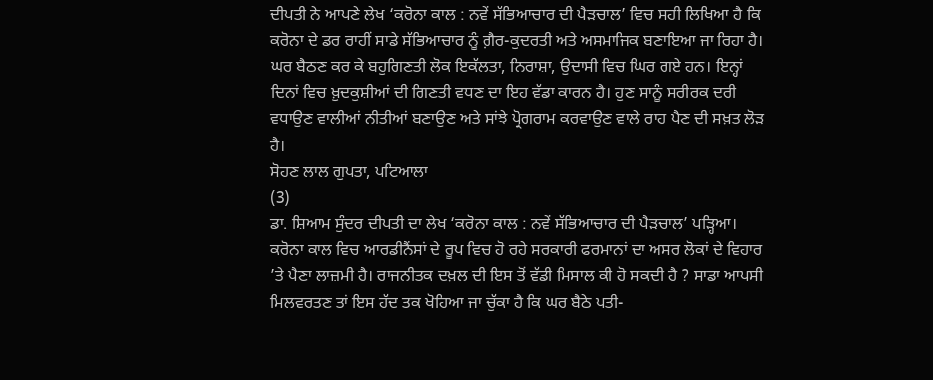ਦੀਪਤੀ ਨੇ ਆਪਣੇ ਲੇਖ ‘ਕਰੋਨਾ ਕਾਲ : ਨਵੇਂ ਸੱਭਿਆਚਾਰ ਦੀ ਪੈੜਚਾਲ’ ਵਿਚ ਸਹੀ ਲਿਖਿਆ ਹੈ ਕਿ ਕਰੋਨਾ ਦੇ ਡਰ ਰਾਹੀਂ ਸਾਡੇ ਸੱਭਿਆਚਾਰ ਨੂੰ ਗ਼ੈਰ-ਕੁਦਰਤੀ ਅਤੇ ਅਸਮਾਜਿਕ ਬਣਾਇਆ ਜਾ ਰਿਹਾ ਹੈ। ਘਰ ਬੈਠਣ ਕਰ ਕੇ ਬਹੁਗਿਣਤੀ ਲੋਕ ਇਕੱਲਤਾ, ਨਿਰਾਸ਼ਾ, ਉਦਾਸੀ ਵਿਚ ਘਿਰ ਗਏ ਹਨ। ਇਨ੍ਹਾਂ ਦਿਨਾਂ ਵਿਚ ਖ਼ੁਦਕੁਸ਼ੀਆਂ ਦੀ ਗਿਣਤੀ ਵਧਣ ਦਾ ਇਹ ਵੱਡਾ ਕਾਰਨ ਹੈ। ਹੁਣ ਸਾਨੂੰ ਸਰੀਰਕ ਦਰੀ ਵਧਾਉਣ ਵਾਲੀਆਂ ਨੀਤੀਆਂ ਬਣਾਉਣ ਅਤੇ ਸਾਂਝੇ ਪ੍ਰੋਗਰਾਮ ਕਰਵਾਉਣ ਵਾਲੇ ਰਾਹ ਪੈਣ ਦੀ ਸਖ਼ਤ ਲੋੜ ਹੈ।
ਸੋਹਣ ਲਾਲ ਗੁਪਤਾ, ਪਟਿਆਲਾ
(3)
ਡਾ. ਸ਼ਿਆਮ ਸੁੰਦਰ ਦੀਪਤੀ ਦਾ ਲੇਖ ‘ਕਰੋਨਾ ਕਾਲ : ਨਵੇਂ ਸੱਭਿਆਚਾਰ ਦੀ ਪੈੜਚਾਲ’ ਪੜ੍ਹਿਆ। ਕਰੋਨਾ ਕਾਲ ਵਿਚ ਆਰਡੀਨੈਂਸਾਂ ਦੇ ਰੂਪ ਵਿਚ ਹੋ ਰਹੇ ਸਰਕਾਰੀ ਫਰਮਾਨਾਂ ਦਾ ਅਸਰ ਲੋਕਾਂ ਦੇ ਵਿਹਾਰ ’ਤੇ ਪੈਣਾ ਲਾਜ਼ਮੀ ਹੈ। ਰਾਜਨੀਤਕ ਦਖ਼ਲ ਦੀ ਇਸ ਤੋਂ ਵੱਡੀ ਮਿਸਾਲ ਕੀ ਹੋ ਸਕਦੀ ਹੈ ? ਸਾਡਾ ਆਪਸੀ ਮਿਲਵਰਤਣ ਤਾਂ ਇਸ ਹੱਦ ਤਕ ਖੋਹਿਆ ਜਾ ਚੁੱਕਾ ਹੈ ਕਿ ਘਰ ਬੈਠੇ ਪਤੀ-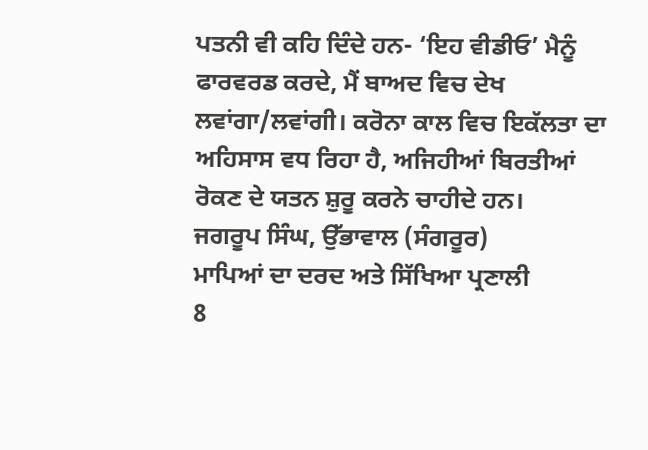ਪਤਨੀ ਵੀ ਕਹਿ ਦਿੰਦੇ ਹਨ- ‘ਇਹ ਵੀਡੀਓ’ ਮੈਨੂੰ ਫਾਰਵਰਡ ਕਰਦੇ, ਮੈਂ ਬਾਅਦ ਵਿਚ ਦੇਖ ਲਵਾਂਗਾ/ਲਵਾਂਗੀ। ਕਰੋਨਾ ਕਾਲ ਵਿਚ ਇਕੱਲਤਾ ਦਾ ਅਹਿਸਾਸ ਵਧ ਰਿਹਾ ਹੈ, ਅਜਿਹੀਆਂ ਬਿਰਤੀਆਂ ਰੋਕਣ ਦੇ ਯਤਨ ਸ਼ੁਰੂ ਕਰਨੇ ਚਾਹੀਦੇ ਹਨ।
ਜਗਰੂਪ ਸਿੰਘ, ਉੱਭਾਵਾਲ (ਸੰਗਰੂਰ)
ਮਾਪਿਆਂ ਦਾ ਦਰਦ ਅਤੇ ਸਿੱਖਿਆ ਪ੍ਰਣਾਲੀ
8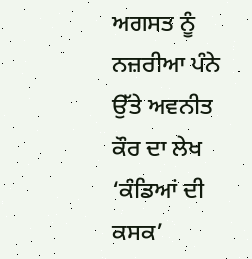ਅਗਸਤ ਨੂੰ ਨਜ਼ਰੀਆ ਪੰਨੇ ਉੱਤੇ ਅਵਨੀਤ ਕੌਰ ਦਾ ਲੇਖ ‘ਕੰਡਿਆਂ ਦੀ ਕਸਕ’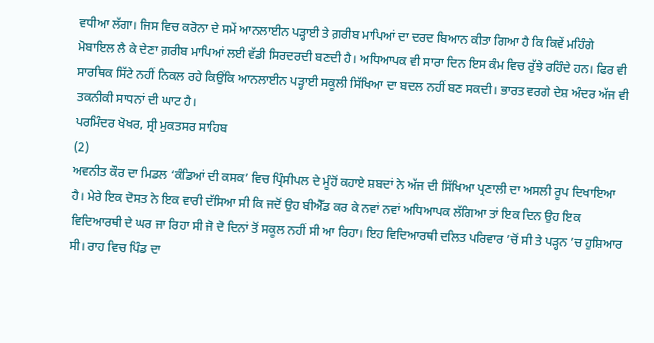ਵਧੀਆ ਲੱਗਾ। ਜਿਸ ਵਿਚ ਕਰੋਨਾ ਦੇ ਸਮੇਂ ਆਨਲਾਈਨ ਪੜ੍ਹਾਈ ਤੇ ਗ਼ਰੀਬ ਮਾਪਿਆਂ ਦਾ ਦਰਦ ਬਿਆਨ ਕੀਤਾ ਗਿਆ ਹੈ ਕਿ ਕਿਵੇਂ ਮਹਿੰਗੇ ਮੋਬਾਇਲ ਲੈ ਕੇ ਦੇਣਾ ਗ਼ਰੀਬ ਮਾਪਿਆਂ ਲਈ ਵੱਡੀ ਸਿਰਦਰਦੀ ਬਣਦੀ ਹੈ। ਅਧਿਆਪਕ ਵੀ ਸਾਰਾ ਦਿਨ ਇਸ ਕੰਮ ਵਿਚ ਰੁੱਝੇ ਰਹਿੰਦੇ ਹਨ। ਫਿਰ ਵੀ ਸਾਰਥਿਕ ਸਿੱਟੇ ਨਹੀਂ ਨਿਕਲ ਰਹੇ ਕਿਉਂਕਿ ਆਨਲਾਈਨ ਪੜ੍ਹਾਈ ਸਕੂਲੀ ਸਿੱਖਿਆ ਦਾ ਬਦਲ ਨਹੀਂ ਬਣ ਸਕਦੀ। ਭਾਰਤ ਵਰਗੇ ਦੇਸ਼ ਅੰਦਰ ਅੱਜ ਵੀ ਤਕਨੀਕੀ ਸਾਧਨਾਂ ਦੀ ਘਾਟ ਹੈ।
ਪਰਮਿੰਦਰ ਖੋਖਰ, ਸ੍ਰੀ ਮੁਕਤਸਰ ਸਾਹਿਬ
(2)
ਅਵਨੀਤ ਕੌਰ ਦਾ ਮਿਡਲ ‘ਕੰਡਿਆਂ ਦੀ ਕਸਕ’ ਵਿਚ ਪ੍ਰਿੰਸੀਪਲ ਦੇ ਮੂੰਹੋਂ ਕਹਾਏ ਸ਼ਬਦਾਂ ਨੇ ਅੱਜ ਦੀ ਸਿੱਖਿਆ ਪ੍ਰਣਾਲੀ ਦਾ ਅਸਲੀ ਰੂਪ ਦਿਖਾਇਆ ਹੈ। ਮੇਰੇ ਇਕ ਦੋਸਤ ਨੇ ਇਕ ਵਾਰੀ ਦੱਸਿਆ ਸੀ ਕਿ ਜਦੋਂ ਉਹ ਬੀਐੱਡ ਕਰ ਕੇ ਨਵਾਂ ਨਵਾਂ ਅਧਿਆਪਕ ਲੱਗਿਆ ਤਾਂ ਇਕ ਦਿਨ ਉਹ ਇਕ ਵਿਦਿਆਰਥੀ ਦੇ ਘਰ ਜਾ ਰਿਹਾ ਸੀ ਜੋ ਦੋ ਦਿਨਾਂ ਤੋਂ ਸਕੂਲ ਨਹੀਂ ਸੀ ਆ ਰਿਹਾ। ਇਹ ਵਿਦਿਆਰਥੀ ਦਲਿਤ ਪਰਿਵਾਰ ’ਚੋਂ ਸੀ ਤੇ ਪੜ੍ਹਨ ’ਚ ਹੁਸ਼ਿਆਰ ਸੀ। ਰਾਹ ਵਿਚ ਪਿੰਡ ਦਾ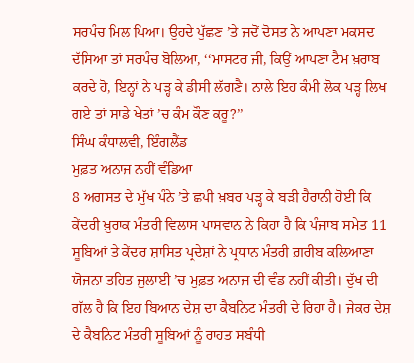ਸਰਪੰਚ ਮਿਲ ਪਿਆ। ਉਹਦੇ ਪੁੱਛਣ ’ਤੇ ਜਦੋਂ ਦੋਸਤ ਨੇ ਆਪਣਾ ਮਕਸਦ ਦੱਸਿਆ ਤਾਂ ਸਰਪੰਚ ਬੋਲਿਆ, ‘‘ਮਾਸਟਰ ਜੀ, ਕਿਉਂ ਆਪਣਾ ਟੈਮ ਖ਼ਰਾਬ ਕਰਦੇ ਹੋ, ਇਨ੍ਹਾਂ ਨੇ ਪੜ੍ਹ ਕੇ ਡੀਸੀ ਲੱਗਣੈ। ਨਾਲੇ ਇਹ ਕੰਮੀ ਲੋਕ ਪੜ੍ਹ ਲਿਖ ਗਏ ਤਾਂ ਸਾਡੇ ਖੇਤਾਂ ’ਚ ਕੰਮ ਕੌਣ ਕਰੂ?’’
ਸਿੰਘ ਕੰਧਾਲਵੀ, ਇੰਗਲੈਂਡ
ਮੁਫ਼ਤ ਅਨਾਜ ਨਹੀਂ ਵੰਡਿਆ
8 ਅਗਸਤ ਦੇ ਮੁੱਖ ਪੰਨੇ ’ਤੇ ਛਪੀ ਖ਼ਬਰ ਪੜ੍ਹ ਕੇ ਬੜੀ ਹੈਰਾਨੀ ਹੋਈ ਕਿ ਕੇਂਦਰੀ ਖ਼ੁਰਾਕ ਮੰਤਰੀ ਵਿਲਾਸ ਪਾਸਵਾਨ ਨੇ ਕਿਹਾ ਹੈ ਕਿ ਪੰਜਾਬ ਸਮੇਤ 11 ਸੂਬਿਆਂ ਤੇ ਕੇਂਦਰ ਸ਼ਾਸਿਤ ਪ੍ਰਦੇਸ਼ਾਂ ਨੇ ਪ੍ਰਧਾਨ ਮੰਤਰੀ ਗ਼ਰੀਬ ਕਲਿਆਣਾ ਯੋਜਨਾ ਤਹਿਤ ਜੁਲਾਈ ’ਚ ਮੁਫ਼ਤ ਅਨਾਜ ਦੀ ਵੰਡ ਨਹੀਂ ਕੀਤੀ। ਦੁੱਖ ਦੀ ਗੱਲ ਹੈ ਕਿ ਇਹ ਬਿਆਨ ਦੇਸ਼ ਦਾ ਕੈਬਨਿਟ ਮੰਤਰੀ ਦੇ ਰਿਹਾ ਹੈ। ਜੇਕਰ ਦੇਸ਼ ਦੇ ਕੈਬਨਿਟ ਮੰਤਰੀ ਸੂਬਿਆਂ ਨੂੰ ਰਾਹਤ ਸਬੰਧੀ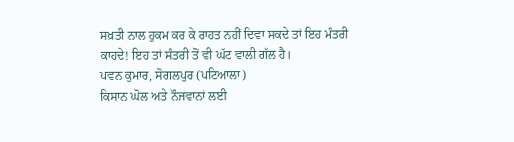ਸਖ਼ਤੀ ਨਾਲ ਹੁਕਮ ਕਰ ਕੇ ਰਾਹਤ ਨਹੀਂ ਦਿਵਾ ਸਕਦੇ ਤਾਂ ਇਹ ਮੰਤਰੀ ਕਾਹਦੇ! ਇਹ ਤਾਂ ਸੰਤਰੀ ਤੋਂ ਵੀ ਘੱਟ ਵਾਲੀ ਗੱਲ ਹੈ।
ਪਵਨ ਕੁਮਾਰ, ਸੋਗਲਪੁਰ (ਪਟਿਆਲਾ)
ਕਿਸਾਨ ਘੋਲ ਅਤੇ ਨੌਜਵਾਨਾਂ ਲਈ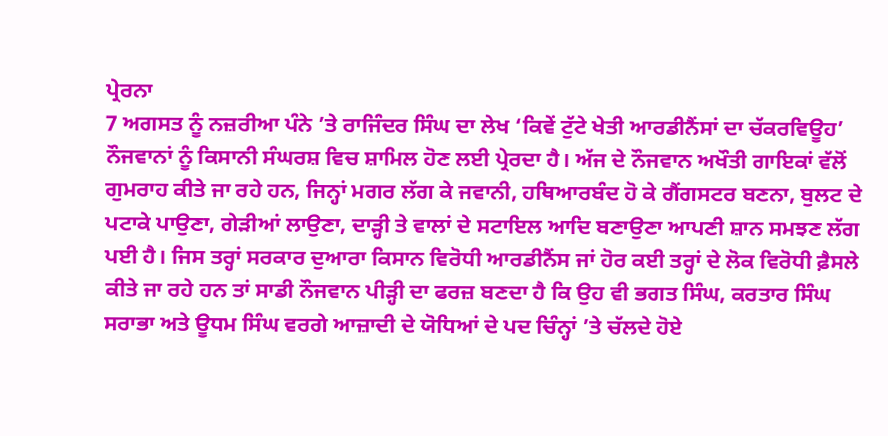ਪ੍ਰੇਰਨਾ
7 ਅਗਸਤ ਨੂੰ ਨਜ਼ਰੀਆ ਪੰਨੇ ’ਤੇ ਰਾਜਿੰਦਰ ਸਿੰਘ ਦਾ ਲੇਖ ‘ਕਿਵੇਂ ਟੁੱਟੇ ਖੇਤੀ ਆਰਡੀਨੈਂਸਾਂ ਦਾ ਚੱਕਰਵਿਊਹ’ ਨੌਜਵਾਨਾਂ ਨੂੰ ਕਿਸਾਨੀ ਸੰਘਰਸ਼ ਵਿਚ ਸ਼ਾਮਿਲ ਹੋਣ ਲਈ ਪ੍ਰੇਰਦਾ ਹੈ। ਅੱਜ ਦੇ ਨੌਜਵਾਨ ਅਖੌਤੀ ਗਾਇਕਾਂ ਵੱਲੋਂ ਗੁਮਰਾਹ ਕੀਤੇ ਜਾ ਰਹੇ ਹਨ, ਜਿਨ੍ਹਾਂ ਮਗਰ ਲੱਗ ਕੇ ਜਵਾਨੀ, ਹਥਿਆਰਬੰਦ ਹੋ ਕੇ ਗੈਂਗਸਟਰ ਬਣਨਾ, ਬੁਲਟ ਦੇ ਪਟਾਕੇ ਪਾਉਣਾ, ਗੇੜੀਆਂ ਲਾਉਣਾ, ਦਾੜ੍ਹੀ ਤੇ ਵਾਲਾਂ ਦੇ ਸਟਾਇਲ ਆਦਿ ਬਣਾਉਣਾ ਆਪਣੀ ਸ਼ਾਨ ਸਮਝਣ ਲੱਗ ਪਈ ਹੈ। ਜਿਸ ਤਰ੍ਹਾਂ ਸਰਕਾਰ ਦੁਆਰਾ ਕਿਸਾਨ ਵਿਰੋਧੀ ਆਰਡੀਨੈਂਸ ਜਾਂ ਹੋਰ ਕਈ ਤਰ੍ਹਾਂ ਦੇ ਲੋਕ ਵਿਰੋਧੀ ਫ਼ੈਸਲੇ ਕੀਤੇ ਜਾ ਰਹੇ ਹਨ ਤਾਂ ਸਾਡੀ ਨੌਜਵਾਨ ਪੀੜ੍ਹੀ ਦਾ ਫਰਜ਼ ਬਣਦਾ ਹੈ ਕਿ ਉਹ ਵੀ ਭਗਤ ਸਿੰਘ, ਕਰਤਾਰ ਸਿੰਘ ਸਰਾਭਾ ਅਤੇ ਊਧਮ ਸਿੰਘ ਵਰਗੇ ਆਜ਼ਾਦੀ ਦੇ ਯੋਧਿਆਂ ਦੇ ਪਦ ਚਿੰਨ੍ਹਾਂ ’ਤੇ ਚੱਲਦੇ ਹੋਏ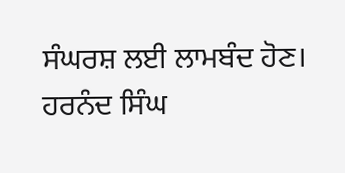ਸੰਘਰਸ਼ ਲਈ ਲਾਮਬੰਦ ਹੋਣ।
ਹਰਨੰਦ ਸਿੰਘ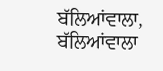ਬੱਲਿਆਂਵਾਲਾ, ਬੱਲਿਆਂਵਾਲਾ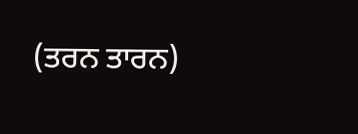(ਤਰਨ ਤਾਰਨ)